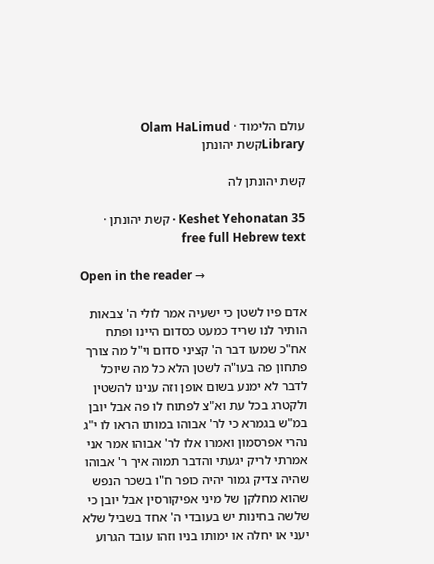עולם הלימוד · Olam HaLimud
Libraryקשת יהונתן

קשת יהונתן לה

Keshet Yehonatan 35 · קשת יהונתן · free full Hebrew text

Open in the reader →

אדם פיו לשטן כי ישעיה אמר לולי ה' צבאות הותיר לנו שריד כמעט כסדום היינו ופתח אח"כ שמעו דבר ה' קציני סדום וי"ל מה צורך פתחון פה בעו"ה לשטן הלא כל מה שיוכל לדבר לא ימנע בשום אופן וזה ענינו להשטין ולקטרג בכל עת וא"צ לפתוח לו פה אבל יובן במ"ש בגמרא כי לר' אבוהו במותו הראו לו י"ג נהרי אפרסמון ואמרו אלו לר' אבוהו אמר אני אמרתי לריק יגעתי והדבר תמוה איך ר' אבוהו שהיה צדיק גמור יהיה כופר ח"ו בשכר הנפש שהוא מחלקן של מיני אפיקורסין אבל יובן כי שלשה בחינות יש בעובדי ה' אחד בשביל שלא יעני או יחלה או ימותו בניו וזהו עובד הגרוע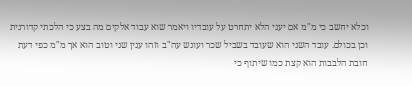וכלא יחשב כי מ"מ אם יעני הלא יתחרט על עובדיו ויאמר שוא עבוד אלקים מה בצע כי הלכתי קדורנית וכן בכולם. עובד השני הוא שעובד בשביל שכר ועונש עה"ב וזהו ענין שני וטוב הוא אך מ"מ כפי דעת חובת הלבבות הוא קצת כמו שיתוף כי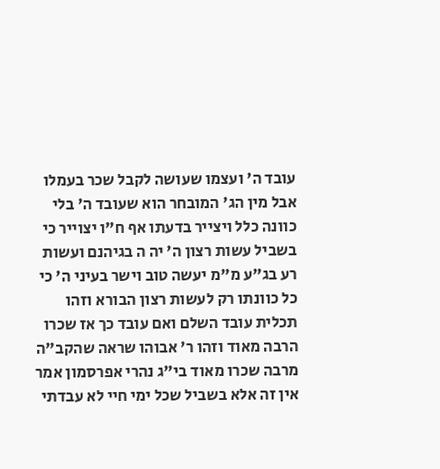עובד ה' ועצמו שעושה לקבל שכר בעמלו אבל מין הג' המובחר הוא שעובד ה' בלי כוונה כלל ויצייר בדעתו אף ח"ו יצוייר כי בשביל עשות רצון ה' יה ה בגיהנם ועשות רע בג"ע מ"מ יעשה טוב וישר בעיני ה' כי כל כוונתו רק לעשות רצון הבורא וזהו תכלית עובד השלם ואם עובד כך אז שכרו הרבה מאוד וזהו ר' אבוהו שראה שהקב"ה מרבה שכרו מאוד בי"ג נהרי אפרסמון אמר אין זה אלא בשביל שכל ימי חיי לא עבדתי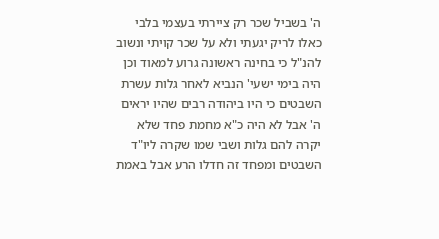ה' בשביל שכר רק ציירתי בעצמי בלבי כאלו לריק יגעתי ולא על שכר קויתי ונשוב להנ"ל כי בחינה ראשונה גרוע למאוד וכן היה בימי ישעי' הנביא לאחר גלות עשרת השבטים כי היו ביהודה רבים שהיו יראים ה' אבל לא היה כ"א מחמת פחד שלא יקרה להם גלות ושבי שמו שקרה ליו"ד השבטים ומפחד זה חדלו הרע אבל באמת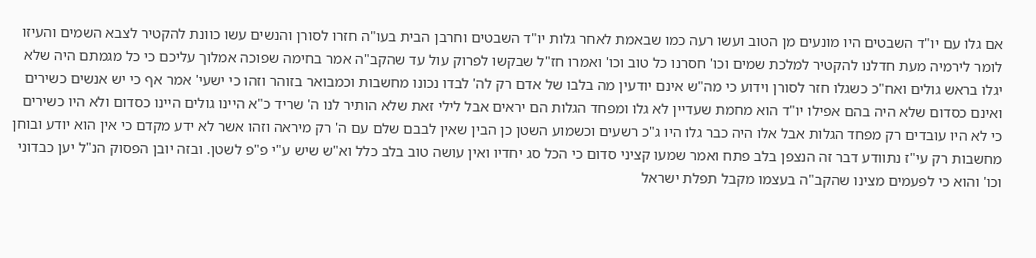אם גלו עם יו"ד השבטים היו מונעים מן הטוב ועשו רעה כמו שבאמת לאחר גלות יו"ד השבטים וחרבן הבית בעו"ה חזרו לסורן והנשים עשו כוונת להקטיר לצבא השמים והעיזו לומר לירמיה מעת חדלנו להקטיר למלכת שמים וכו' חסרנו כל טוב וכו' ואמרו חז"ל שבקשו לפרוק עול עד שהקב"ה אמר בחימה שפוכה אמלוך עליכם כי כל מגמתם היה שלא יגלו בראש גולים ואח"כ כשגלו חזר לסורן וידוע כי מה"ש אינם יודעין מה בלבו של אדם רק לה' לבדו נכונו מחשבות וכמבואר בזוהר וזהו כי ישעי' אמר אף כי יש אנשים כשירים ואינם כסדום שלא היה בהם אפילו יו"ד הוא מחמת שעדיין לא גלו ומפחד הגלות הם יראים אבל לילי זאת שלא הותיר לנו ה' שריד כ"א היינו גולים היינו כסדום ולא היו כשירים כי לא היו עובדים רק מפחד הגלות אבל אלו היה כבר גלו היו ג"כ רשעים וכשמוע השטן כן הבין שאין לבבם שלם עם ה' רק מיראה וזהו אשר לא ידע מקדם כי אין הוא יודע ובוחן מחשבות רק עי"ז נתוודע דבר זה הנצפן בלב פתח ואמר שמעו קציני סדום כי הכל סג יחדיו ואין עושה טוב בלב כלל וא"ש שיש ע"י פ"פ לשטן. ובזה יובן הפסוק הנ"ל יען כבדוני וכו' והוא כי לפעמים מצינו שהקב"ה בעצמו מקבל תפלת ישראל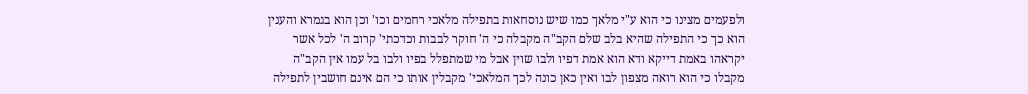ולפעמים מצינו כי הוא ע"י מלאך כמו שיש נוסחאות בתפילה מלאכי רחמים וכו' וכן הוא בגמרא והענין הוא כך כי התפילה שהיא בלב שלם הקב"ה מקבלה כי ה' חוקר לבבות וכדכתי' קרוב ה' לכל אשר יקראהו באמת דייקא ודא הוא אמת דפיו ולבו שוין אבל מי שמתפלל בפיו ולבו בל עמו אין הקב"ה מקבלו כי הוא רואה מצפון לבו ואין כאן כונה לכך המלאכי' מקבלין אותו כי הם אינם חושבין לתפילה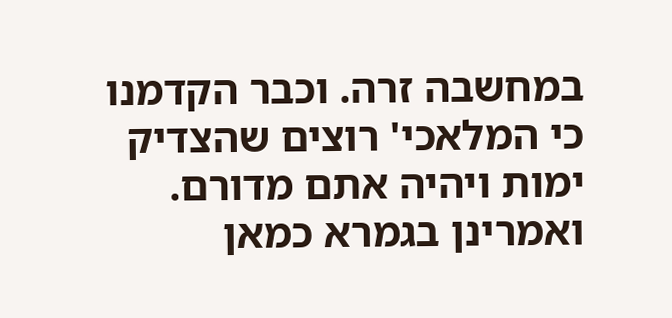במחשבה זרה. וכבר הקדמנו כי המלאכי' רוצים שהצדיק ימות ויהיה אתם מדורם. ואמרינן בגמרא כמאן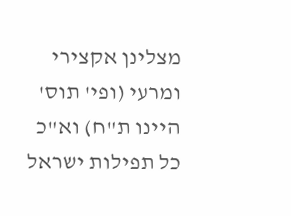מצלינן אקצירי ומרעי (ופי' תוס' היינו ת"ח) וא"כ כל תפילות ישראל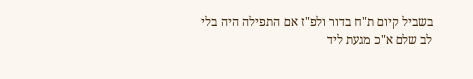בשביל קיום ת"ח בדור ולפ"ז אם התפילה היה בלי לב שלם א"כ מגעת ליד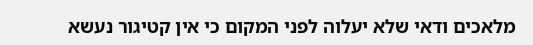מלאכים ודאי שלא יעלוה לפני המקום כי אין קטיגור נעשא